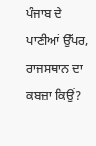ਪੰਜਾਬ ਦੇ ਪਾਣੀਆਂ ਉੱਪਰ, ਰਾਜਸਥਾਨ ਦਾ ਕਬਜ਼ਾ ਕਿਉਂ?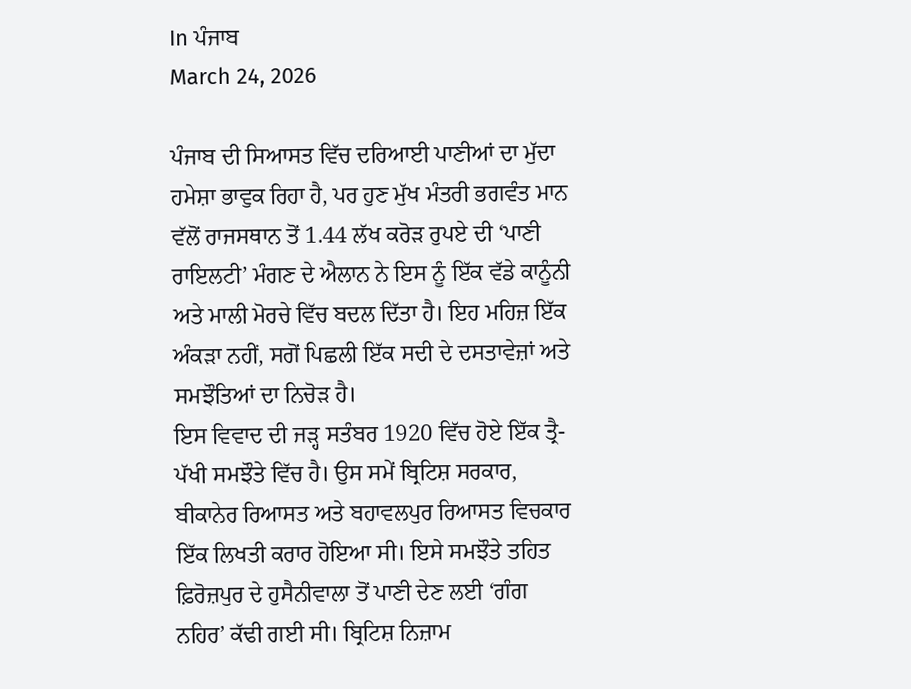In ਪੰਜਾਬ
March 24, 2026

ਪੰਜਾਬ ਦੀ ਸਿਆਸਤ ਵਿੱਚ ਦਰਿਆਈ ਪਾਣੀਆਂ ਦਾ ਮੁੱਦਾ ਹਮੇਸ਼ਾ ਭਾਵੁਕ ਰਿਹਾ ਹੈ, ਪਰ ਹੁਣ ਮੁੱਖ ਮੰਤਰੀ ਭਗਵੰਤ ਮਾਨ ਵੱਲੋਂ ਰਾਜਸਥਾਨ ਤੋਂ 1.44 ਲੱਖ ਕਰੋੜ ਰੁਪਏ ਦੀ ‘ਪਾਣੀ ਰਾਇਲਟੀ’ ਮੰਗਣ ਦੇ ਐਲਾਨ ਨੇ ਇਸ ਨੂੰ ਇੱਕ ਵੱਡੇ ਕਾਨੂੰਨੀ ਅਤੇ ਮਾਲੀ ਮੋਰਚੇ ਵਿੱਚ ਬਦਲ ਦਿੱਤਾ ਹੈ। ਇਹ ਮਹਿਜ਼ ਇੱਕ ਅੰਕੜਾ ਨਹੀਂ, ਸਗੋਂ ਪਿਛਲੀ ਇੱਕ ਸਦੀ ਦੇ ਦਸਤਾਵੇਜ਼ਾਂ ਅਤੇ ਸਮਝੌਤਿਆਂ ਦਾ ਨਿਚੋੜ ਹੈ।
ਇਸ ਵਿਵਾਦ ਦੀ ਜੜ੍ਹ ਸਤੰਬਰ 1920 ਵਿੱਚ ਹੋਏ ਇੱਕ ਤ੍ਰੈ-ਪੱਖੀ ਸਮਝੌਤੇ ਵਿੱਚ ਹੈ। ਉਸ ਸਮੇਂ ਬ੍ਰਿਟਿਸ਼ ਸਰਕਾਰ, ਬੀਕਾਨੇਰ ਰਿਆਸਤ ਅਤੇ ਬਹਾਵਲਪੁਰ ਰਿਆਸਤ ਵਿਚਕਾਰ ਇੱਕ ਲਿਖਤੀ ਕਰਾਰ ਹੋਇਆ ਸੀ। ਇਸੇ ਸਮਝੌਤੇ ਤਹਿਤ ਫ਼ਿਰੋਜ਼ਪੁਰ ਦੇ ਹੁਸੈਨੀਵਾਲਾ ਤੋਂ ਪਾਣੀ ਦੇਣ ਲਈ ‘ਗੰਗ ਨਹਿਰ’ ਕੱਢੀ ਗਈ ਸੀ। ਬ੍ਰਿਟਿਸ਼ ਨਿਜ਼ਾਮ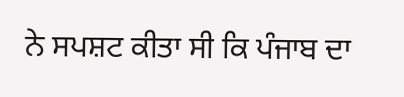ਨੇ ਸਪਸ਼ਟ ਕੀਤਾ ਸੀ ਕਿ ਪੰਜਾਬ ਦਾ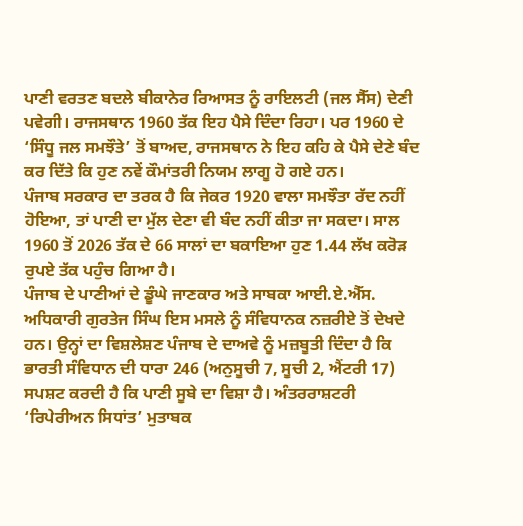ਪਾਣੀ ਵਰਤਣ ਬਦਲੇ ਬੀਕਾਨੇਰ ਰਿਆਸਤ ਨੂੰ ਰਾਇਲਟੀ (ਜਲ ਸੈੱਸ) ਦੇਣੀ ਪਵੇਗੀ। ਰਾਜਸਥਾਨ 1960 ਤੱਕ ਇਹ ਪੈਸੇ ਦਿੰਦਾ ਰਿਹਾ। ਪਰ 1960 ਦੇ ‘ਸਿੰਧੂ ਜਲ ਸਮਝੌਤੇ’ ਤੋਂ ਬਾਅਦ, ਰਾਜਸਥਾਨ ਨੇ ਇਹ ਕਹਿ ਕੇ ਪੈਸੇ ਦੇਣੇ ਬੰਦ ਕਰ ਦਿੱਤੇ ਕਿ ਹੁਣ ਨਵੇਂ ਕੌਮਾਂਤਰੀ ਨਿਯਮ ਲਾਗੂ ਹੋ ਗਏ ਹਨ।
ਪੰਜਾਬ ਸਰਕਾਰ ਦਾ ਤਰਕ ਹੈ ਕਿ ਜੇਕਰ 1920 ਵਾਲਾ ਸਮਝੌਤਾ ਰੱਦ ਨਹੀਂ ਹੋਇਆ, ਤਾਂ ਪਾਣੀ ਦਾ ਮੁੱਲ ਦੇਣਾ ਵੀ ਬੰਦ ਨਹੀਂ ਕੀਤਾ ਜਾ ਸਕਦਾ। ਸਾਲ 1960 ਤੋਂ 2026 ਤੱਕ ਦੇ 66 ਸਾਲਾਂ ਦਾ ਬਕਾਇਆ ਹੁਣ 1.44 ਲੱਖ ਕਰੋੜ ਰੁਪਏ ਤੱਕ ਪਹੁੰਚ ਗਿਆ ਹੈ।
ਪੰਜਾਬ ਦੇ ਪਾਣੀਆਂ ਦੇ ਡੂੰਘੇ ਜਾਣਕਾਰ ਅਤੇ ਸਾਬਕਾ ਆਈ.ਏ.ਐੱਸ. ਅਧਿਕਾਰੀ ਗੁਰਤੇਜ ਸਿੰਘ ਇਸ ਮਸਲੇ ਨੂੰ ਸੰਵਿਧਾਨਕ ਨਜ਼ਰੀਏ ਤੋਂ ਦੇਖਦੇ ਹਨ। ਉਨ੍ਹਾਂ ਦਾ ਵਿਸ਼ਲੇਸ਼ਣ ਪੰਜਾਬ ਦੇ ਦਾਅਵੇ ਨੂੰ ਮਜ਼ਬੂਤੀ ਦਿੰਦਾ ਹੈ ਕਿ ਭਾਰਤੀ ਸੰਵਿਧਾਨ ਦੀ ਧਾਰਾ 246 (ਅਨੁਸੂਚੀ 7, ਸੂਚੀ 2, ਐਂਟਰੀ 17) ਸਪਸ਼ਟ ਕਰਦੀ ਹੈ ਕਿ ਪਾਣੀ ਸੂਬੇ ਦਾ ਵਿਸ਼ਾ ਹੈ। ਅੰਤਰਰਾਸ਼ਟਰੀ ‘ਰਿਪੇਰੀਅਨ ਸਿਧਾਂਤ’ ਮੁਤਾਬਕ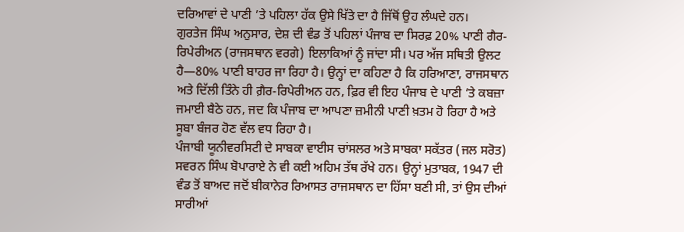ਦਰਿਆਵਾਂ ਦੇ ਪਾਣੀ ’ਤੇ ਪਹਿਲਾ ਹੱਕ ਉਸੇ ਖਿੱਤੇ ਦਾ ਹੈ ਜਿੱਥੋਂ ਉਹ ਲੰਘਦੇ ਹਨ।
ਗੁਰਤੇਜ ਸਿੰਘ ਅਨੁਸਾਰ, ਦੇਸ਼ ਦੀ ਵੰਡ ਤੋਂ ਪਹਿਲਾਂ ਪੰਜਾਬ ਦਾ ਸਿਰਫ਼ 20% ਪਾਣੀ ਗੈਰ-ਰਿਪੇਰੀਅਨ (ਰਾਜਸਥਾਨ ਵਰਗੇ) ਇਲਾਕਿਆਂ ਨੂੰ ਜਾਂਦਾ ਸੀ। ਪਰ ਅੱਜ ਸਥਿਤੀ ਉਲਟ ਹੈ—80% ਪਾਣੀ ਬਾਹਰ ਜਾ ਰਿਹਾ ਹੈ। ਉਨ੍ਹਾਂ ਦਾ ਕਹਿਣਾ ਹੈ ਕਿ ਹਰਿਆਣਾ, ਰਾਜਸਥਾਨ ਅਤੇ ਦਿੱਲੀ ਤਿੰਨੇ ਹੀ ਗ਼ੈਰ-ਰਿਪੇਰੀਅਨ ਹਨ, ਫ਼ਿਰ ਵੀ ਇਹ ਪੰਜਾਬ ਦੇ ਪਾਣੀ ’ਤੇ ਕਬਜ਼ਾ ਜਮਾਈ ਬੈਠੇ ਹਨ, ਜਦ ਕਿ ਪੰਜਾਬ ਦਾ ਆਪਣਾ ਜ਼ਮੀਨੀ ਪਾਣੀ ਖ਼ਤਮ ਹੋ ਰਿਹਾ ਹੈ ਅਤੇ ਸੂਬਾ ਬੰਜਰ ਹੋਣ ਵੱਲ ਵਧ ਰਿਹਾ ਹੈ।
ਪੰਜਾਬੀ ਯੂਨੀਵਰਸਿਟੀ ਦੇ ਸਾਬਕਾ ਵਾਈਸ ਚਾਂਸਲਰ ਅਤੇ ਸਾਬਕਾ ਸਕੱਤਰ (ਜਲ ਸਰੋਤ) ਸਵਰਨ ਸਿੰਘ ਬੋਪਾਰਾਏ ਨੇ ਵੀ ਕਈ ਅਹਿਮ ਤੱਥ ਰੱਖੇ ਹਨ। ਉਨ੍ਹਾਂ ਮੁਤਾਬਕ, 1947 ਦੀ ਵੰਡ ਤੋਂ ਬਾਅਦ ਜਦੋਂ ਬੀਕਾਨੇਰ ਰਿਆਸਤ ਰਾਜਸਥਾਨ ਦਾ ਹਿੱਸਾ ਬਣੀ ਸੀ, ਤਾਂ ਉਸ ਦੀਆਂ ਸਾਰੀਆਂ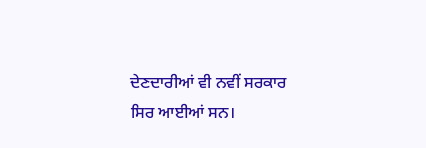ਦੇਣਦਾਰੀਆਂ ਵੀ ਨਵੀਂ ਸਰਕਾਰ ਸਿਰ ਆਈਆਂ ਸਨ।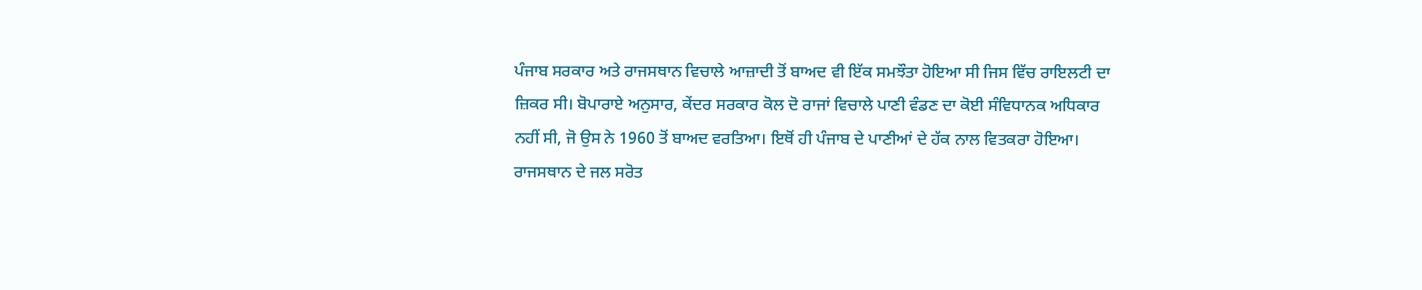ਪੰਜਾਬ ਸਰਕਾਰ ਅਤੇ ਰਾਜਸਥਾਨ ਵਿਚਾਲੇ ਆਜ਼ਾਦੀ ਤੋਂ ਬਾਅਦ ਵੀ ਇੱਕ ਸਮਝੌਤਾ ਹੋਇਆ ਸੀ ਜਿਸ ਵਿੱਚ ਰਾਇਲਟੀ ਦਾ ਜ਼ਿਕਰ ਸੀ। ਬੋਪਾਰਾਏ ਅਨੁਸਾਰ, ਕੇਂਦਰ ਸਰਕਾਰ ਕੋਲ ਦੋ ਰਾਜਾਂ ਵਿਚਾਲੇ ਪਾਣੀ ਵੰਡਣ ਦਾ ਕੋਈ ਸੰਵਿਧਾਨਕ ਅਧਿਕਾਰ ਨਹੀਂ ਸੀ, ਜੋ ਉਸ ਨੇ 1960 ਤੋਂ ਬਾਅਦ ਵਰਤਿਆ। ਇਥੋਂ ਹੀ ਪੰਜਾਬ ਦੇ ਪਾਣੀਆਂ ਦੇ ਹੱਕ ਨਾਲ ਵਿਤਕਰਾ ਹੋਇਆ।
ਰਾਜਸਥਾਨ ਦੇ ਜਲ ਸਰੋਤ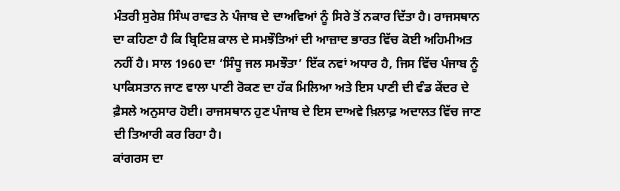ਮੰਤਰੀ ਸੁਰੇਸ਼ ਸਿੰਘ ਰਾਵਤ ਨੇ ਪੰਜਾਬ ਦੇ ਦਾਅਵਿਆਂ ਨੂੰ ਸਿਰੇ ਤੋਂ ਨਕਾਰ ਦਿੱਤਾ ਹੈ। ਰਾਜਸਥਾਨ ਦਾ ਕਹਿਣਾ ਹੈ ਕਿ ਬ੍ਰਿਟਿਸ਼ ਕਾਲ ਦੇ ਸਮਝੌਤਿਆਂ ਦੀ ਆਜ਼ਾਦ ਭਾਰਤ ਵਿੱਚ ਕੋਈ ਅਹਿਮੀਅਤ ਨਹੀਂ ਹੈ। ਸਾਲ 1960 ਦਾ ‘ਸਿੰਧੂ ਜਲ ਸਮਝੌਤਾ’ ਇੱਕ ਨਵਾਂ ਅਧਾਰ ਹੈ, ਜਿਸ ਵਿੱਚ ਪੰਜਾਬ ਨੂੰ ਪਾਕਿਸਤਾਨ ਜਾਣ ਵਾਲਾ ਪਾਣੀ ਰੋਕਣ ਦਾ ਹੱਕ ਮਿਲਿਆ ਅਤੇ ਇਸ ਪਾਣੀ ਦੀ ਵੰਡ ਕੇਂਦਰ ਦੇ ਫ਼ੈਸਲੇ ਅਨੁਸਾਰ ਹੋਈ। ਰਾਜਸਥਾਨ ਹੁਣ ਪੰਜਾਬ ਦੇ ਇਸ ਦਾਅਵੇ ਖ਼ਿਲਾਫ਼ ਅਦਾਲਤ ਵਿੱਚ ਜਾਣ ਦੀ ਤਿਆਰੀ ਕਰ ਰਿਹਾ ਹੈ।
ਕਾਂਗਰਸ ਦਾ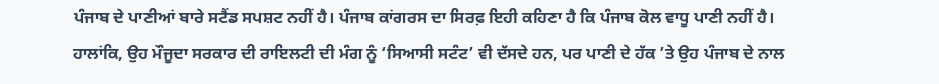ਪੰਜਾਬ ਦੇ ਪਾਣੀਆਂ ਬਾਰੇ ਸਟੈਂਡ ਸਪਸ਼ਟ ਨਹੀਂ ਹੈ। ਪੰਜਾਬ ਕਾਂਗਰਸ ਦਾ ਸਿਰਫ਼ ਇਹੀ ਕਹਿਣਾ ਹੈ ਕਿ ਪੰਜਾਬ ਕੋਲ ਵਾਧੂ ਪਾਣੀ ਨਹੀਂ ਹੈ। ਹਾਲਾਂਕਿ, ਉਹ ਮੌਜੂਦਾ ਸਰਕਾਰ ਦੀ ਰਾਇਲਟੀ ਦੀ ਮੰਗ ਨੂੰ ‘ਸਿਆਸੀ ਸਟੰਟ’ ਵੀ ਦੱਸਦੇ ਹਨ, ਪਰ ਪਾਣੀ ਦੇ ਹੱਕ ’ਤੇ ਉਹ ਪੰਜਾਬ ਦੇ ਨਾਲ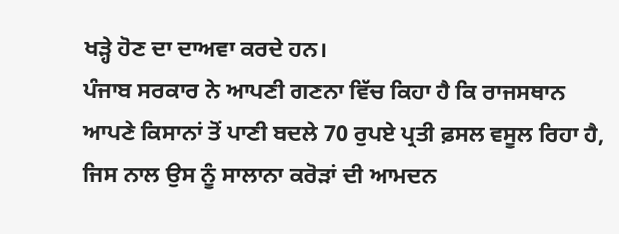ਖੜ੍ਹੇ ਹੋਣ ਦਾ ਦਾਅਵਾ ਕਰਦੇ ਹਨ।
ਪੰਜਾਬ ਸਰਕਾਰ ਨੇ ਆਪਣੀ ਗਣਨਾ ਵਿੱਚ ਕਿਹਾ ਹੈ ਕਿ ਰਾਜਸਥਾਨ ਆਪਣੇ ਕਿਸਾਨਾਂ ਤੋਂ ਪਾਣੀ ਬਦਲੇ 70 ਰੁਪਏ ਪ੍ਰਤੀ ਫ਼ਸਲ ਵਸੂਲ ਰਿਹਾ ਹੈ, ਜਿਸ ਨਾਲ ਉਸ ਨੂੰ ਸਾਲਾਨਾ ਕਰੋੜਾਂ ਦੀ ਆਮਦਨ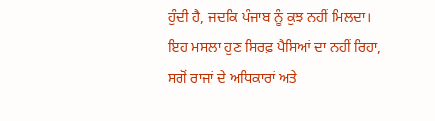ਹੁੰਦੀ ਹੈ, ਜਦਕਿ ਪੰਜਾਬ ਨੂੰ ਕੁਝ ਨਹੀਂ ਮਿਲਦਾ।
ਇਹ ਮਸਲਾ ਹੁਣ ਸਿਰਫ਼ ਪੈਸਿਆਂ ਦਾ ਨਹੀਂ ਰਿਹਾ, ਸਗੋਂ ਰਾਜਾਂ ਦੇ ਅਧਿਕਾਰਾਂ ਅਤੇ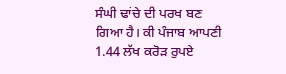ਸੰਘੀ ਢਾਂਚੇ ਦੀ ਪਰਖ ਬਣ ਗਿਆ ਹੈ। ਕੀ ਪੰਜਾਬ ਆਪਣੀ 1.44 ਲੱਖ ਕਰੋੜ ਰੁਪਏ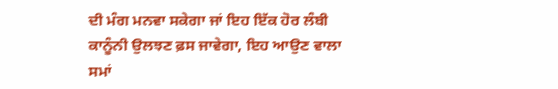ਦੀ ਮੰਗ ਮਨਵਾ ਸਕੇਗਾ ਜਾਂ ਇਹ ਇੱਕ ਹੋਰ ਲੰਬੀ ਕਾਨੂੰਨੀ ਉਲਝਣ ਫ਼ਸ ਜਾਵੇਗਾ, ਇਹ ਆਉਣ ਵਾਲਾ ਸਮਾਂ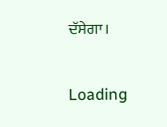ਦੱਸੇਗਾ।

Loading